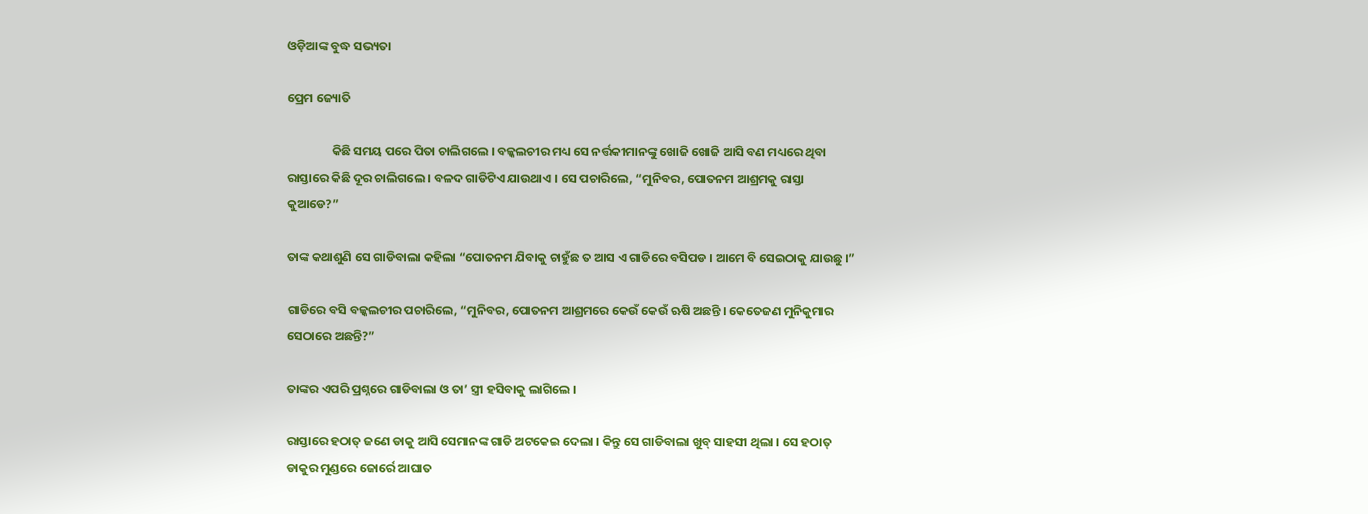ଓଡ଼ିଆଙ୍କ ବୁଦ୍ଧ ସଭ୍ୟତା

ପ୍ରେମ ଜ୍ୟୋତି

                କିଛି ସମୟ ପରେ ପିତା ଚାଲିଗଲେ । ବଳ୍କଲଚୀର ମଧ୍ୟ ସେ ନର୍ତ୍ତକୀମାନଙ୍କୁ ଖୋଜି ଖୋଜି ଆସି ବଣ ମଧ୍ୟରେ ଥିବା ରାସ୍ତାରେ କିଛି ଦୂର ଚାଲିଗଲେ । ବଳଦ ଗାଡିଟିଏ ଯାଉଥାଏ । ସେ ପଚାରିଲେ, “ମୁନିବର, ପୋତନମ ଆଶ୍ରମକୁ ରାସ୍ତା କୁଆଡେ?”

ତାଙ୍କ କଥାଶୁଣି ସେ ଗାଡିବାଲା କହିଲା “ପୋତନମ ଯିବାକୁ ଚାହୁଁଛ ତ ଆସ ଏ ଗାଡିରେ ବସିପଡ । ଆମେ ବି ସେଇଠାକୁ ଯାଉଛୁ ।”

ଗାଡିରେ ବସି ବଳ୍କଲଚୀର ପଚାରିଲେ, “ମୁନିବର, ପୋତନମ ଆଶ୍ରମରେ କେଉଁ କେଉଁ ଋଷି ଅଛନ୍ତି । କେତେଜଣ ମୁନିକୁମାର ସେଠାରେ ଅଛନ୍ତି?”

ତାଙ୍କର ଏପରି ପ୍ରଶ୍ନରେ ଗାଡିବାଲା ଓ ତା’ ସ୍ତ୍ରୀ ହସିବାକୁ ଲାଗିଲେ ।

ରାସ୍ତାରେ ହଠାତ୍ ଜଣେ ଡାକୁ ଆସି ସେମାନଙ୍କ ଗାଡି ଅଟକେଇ ଦେଲା । କିନ୍ତୁ ସେ ଗାଡିବାଲା ଖୁବ୍ ସାହସୀ ଥିଲା । ସେ ହଠାତ୍ ଡାକୁର ମୁଣ୍ଡରେ ଜୋର୍ରେ ଆଘାତ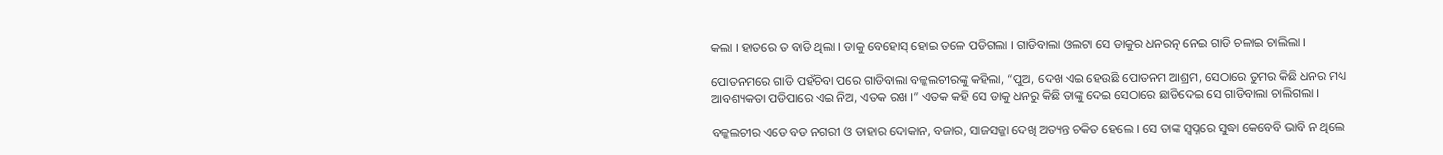କଲା । ହାତରେ ତ ବାଡି ଥିଲା । ଡାକୁ ବେହୋସ୍ ହୋଇ ତଳେ ପଡିଗଲା । ଗାଡିବାଲା ଓଲଟା ସେ ଡାକୁର ଧନରତ୍ନ ନେଇ ଗାଡି ଚଳାଇ ଚାଲିଲା ।

ପୋତନମରେ ଗାଡି ପହଁଚିବା ପରେ ଗାଡିବାଲା ବଳ୍କଲଚୀରଙ୍କୁ କହିଲା, “ପୁଅ, ଦେଖ ଏଇ ହେଉଛି ପୋତନମ ଆଶ୍ରମ, ସେଠାରେ ତୁମର କିଛି ଧନର ମଧ୍ୟ ଆବଶ୍ୟକତା ପଡିପାରେ ଏଇ ନିଅ, ଏତକ ରଖ ।” ଏତକ କହି ସେ ଡାକୁ ଧନରୁ କିଛି ତାଙ୍କୁ ଦେଇ ସେଠାରେ ଛାଡିଦେଇ ସେ ଗାଡିବାଲା ଚାଲିଗଲା ।

ବଳ୍କଲଚୀର ଏଡେ ବଡ ନଗରୀ ଓ ତାହାର ଦୋକାନ, ବଜାର, ସାଜସଜ୍ଜା ଦେଖି ଅତ୍ୟନ୍ତ ଚକିତ ହେଲେ । ସେ ତାଙ୍କ ସ୍ୱପ୍ନରେ ସୁଦ୍ଧା କେବେବି ଭାବି ନ ଥିଲେ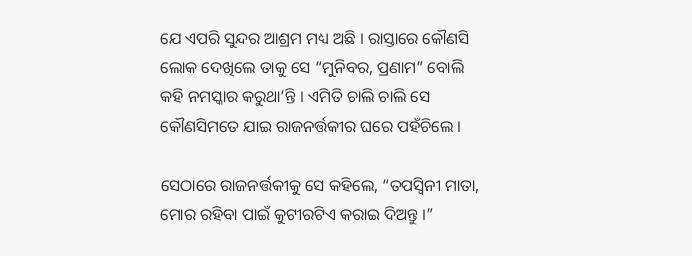ଯେ ଏପରି ସୁନ୍ଦର ଆଶ୍ରମ ମଧ୍ୟ ଅଛି । ରାସ୍ତାରେ କୌଣସି ଲୋକ ଦେଖିଲେ ତାକୁ ସେ “ମୁନିବର, ପ୍ରଣାମ” ବୋଲି କହି ନମସ୍କାର କରୁଥା’ନ୍ତି । ଏମିତି ଚାଲି ଚାଲି ସେ କୌଣସିମତେ ଯାଇ ରାଜନର୍ତ୍ତକୀର ଘରେ ପହଁଚିଲେ ।

ସେଠାରେ ରାଜନର୍ତ୍ତକୀକୁ ସେ କହିଲେ, “ତପସ୍ୱିନୀ ମାତା, ମୋର ରହିବା ପାଇଁ କୁଟୀରଟିଏ କରାଇ ଦିଅନ୍ତୁ ।”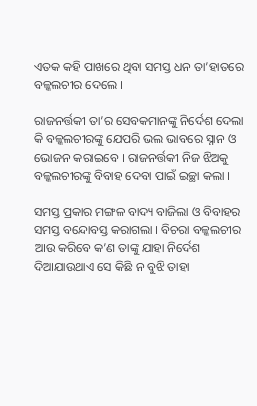ଏତକ କହି ପାଖରେ ଥିବା ସମସ୍ତ ଧନ ତା’ହାତରେ ବଳ୍କଲଚୀର ଦେଲେ ।

ରାଜନର୍ତ୍ତକୀ ତା’ର ସେବକମାନଙ୍କୁ ନିର୍ଦେଶ ଦେଲା କି ବଳ୍କଲଚୀରଙ୍କୁ ଯେପରି ଭଲ ଭାବରେ ସ୍ନାନ ଓ ଭୋଜନ କରାଇବେ । ରାଜନର୍ତ୍ତକୀ ନିଜ ଝିଅକୁ ବଳ୍କଲଚୀରଙ୍କୁ ବିବାହ ଦେବା ପାଇଁ ଇଚ୍ଛା କଲା ।

ସମସ୍ତ ପ୍ରକାର ମଙ୍ଗଳ ବାଦ୍ୟ ବାଜିଲା ଓ ବିବାହର ସମସ୍ତ ବନ୍ଦୋବସ୍ତ କରାଗଲା । ବିଚରା ବଳ୍କଲଚୀର ଆଉ କରିବେ କ’ଣ ତାଙ୍କୁ ଯାହା ନିର୍ଦେଶ ଦିଆଯାଉଥାଏ ସେ କିଛି ନ ବୁଝି ତାହା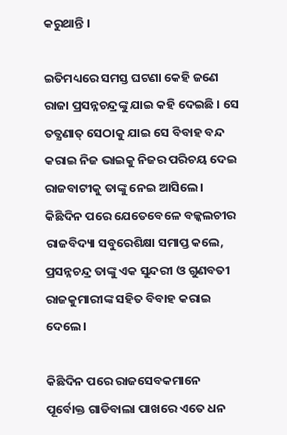କରୁଥାନ୍ତି ।

ଇତିମଧ୍ୟରେ ସମସ୍ତ ଘଟଣା କେହି ଜଣେ ରାଜା ପ୍ରସନ୍ନଚନ୍ଦ୍ରଙ୍କୁ ଯାଇ କହି ଦେଇଛି । ସେ ତତ୍କ୍ଷଣାତ୍ ସେଠାକୁ ଯାଇ ସେ ବିବାହ ବନ୍ଦ କରାଇ ନିଜ ଭାଇକୁ ନିଜର ପରିଚୟ ଦେଇ ରାଜବାଟୀକୁ ତାଙ୍କୁ ନେଇ ଆସିଲେ । କିଛିଦିନ ପରେ ଯେତେବେଳେ ବଳ୍କଲଚୀର ରାଜବିଦ୍ୟା ସବୁରେଶିକ୍ଷା ସମାପ୍ତ କଲେ, ପ୍ରସନ୍ନଚନ୍ଦ୍ର ତାଙ୍କୁ ଏକ ସୁନ୍ଦରୀ ଓ ଗୁଣବତୀ ରାଜକୁମାରୀଙ୍କ ସହିତ ବିବାହ କରାଇ ଦେଲେ ।

କିଛିଦିନ ପରେ ରାଜସେବକମାନେ ପୂର୍ବୋକ୍ତ ଗାଡିବାଲା ପାଖରେ ଏତେ ଧନ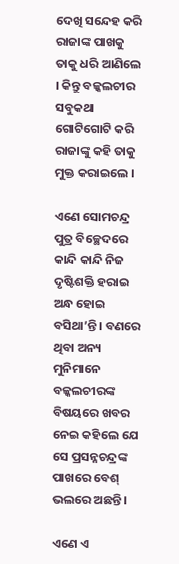ଦେଖି ସନ୍ଦେହ କରି ରାଜାଙ୍କ ପାଖକୁ ତାକୁ ଧରି ଆଣିଲେ । କିନ୍ତୁ ବଳ୍କଲଚୀର ସବୁକଥା ଗୋଟିଗୋଟି କରି ରାଜାଙ୍କୁ କହି ତାକୁ ମୁକ୍ତ କରାଇଲେ ।

ଏଣେ ସୋମଚନ୍ଦ୍ର ପୁତ୍ର ବିଚ୍ଛେଦରେ କାନ୍ଦି କାନ୍ଦି ନିଜ ଦୃଷ୍ଟିଶକ୍ତି ହରାଇ ଅନ୍ଧ ହୋଇ ବସିଥା’ନ୍ତି । ବଣରେ ଥିବା ଅନ୍ୟ ମୁନିମାନେ ବଳ୍କଲଚୀରଙ୍କ ବିଷୟରେ ଖବର ନେଇ କହିଲେ ଯେ ସେ ପ୍ରସନ୍ନଚନ୍ଦ୍ରଙ୍କ ପାଖରେ ବେଶ୍ ଭଲରେ ଅଛନ୍ତି ।

ଏଣେ ଏ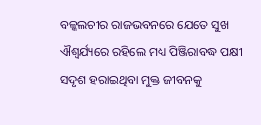ବଳ୍କଲଚୀର ରାଜଭବନରେ ଯେତେ ସୁଖ ଐଶ୍ୱର୍ଯ୍ୟରେ ରହିଲେ ମଧ୍ୟ ପିଞ୍ଜିରାବଦ୍ଧ ପକ୍ଷୀ ସଦୃଶ ହରାଇଥିବା ମୁକ୍ତ ଜୀବନକୁ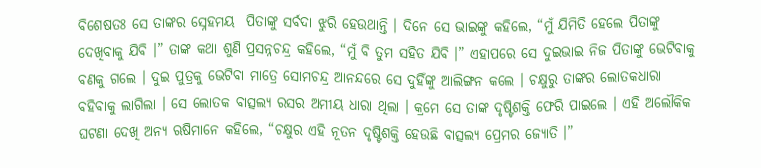ବିଶେଷତଃ ସେ ତାଙ୍କର ସ୍ନେହମୟ  ପିତାଙ୍କୁ ସର୍ବଦା ଝୁରି ହେଉଥାନ୍ତି । ଦିନେ ସେ ଭାଇଙ୍କୁ କହିଲେ, “ମୁଁ ଯିମିତି ହେଲେ ପିତାଙ୍କୁ ଦେଖିବାକୁ ଯିବି ।” ତାଙ୍କ କଥା ଶୁଣି ପ୍ରସନ୍ନଚନ୍ଦ୍ର କହିଲେ, “ମୁଁ ବି ତୁମ ସହିତ ଯିବି ।” ଏହାପରେ ସେ ଦୁଇଭାଇ ନିଜ ପିତାଙ୍କୁ ଭେଟିବାକୁ ବଣକୁ ଗଲେ । ଦୁଇ ପୁତ୍ରକୁ ଭେଟିବା ମାତ୍ରେ ସୋମଚନ୍ଦ୍ର ଆନନ୍ଦରେ ସେ ଦୁହିଁଙ୍କୁ ଆଲିଙ୍ଗନ କଲେ । ଚକ୍ଷୁରୁ ତାଙ୍କର ଲୋତକଧାରା ବହିବାକୁ ଲାଗିଲା । ସେ ଲୋତକ ବାତ୍ସଲ୍ୟ ରସର ଅମୀୟ ଧାରା ଥିଲା । କ୍ରମେ ସେ ତାଙ୍କ ଦୃଷ୍ଟିଶକ୍ତି ଫେରି ପାଇଲେ । ଏହି ଅଲୌକିକ ଘଟଣା ଦେଖି ଅନ୍ୟ ଋଷିମାନେ କହିଲେ, “ଚକ୍ଷୁର ଏହି ନୂତନ ଦୃଷ୍ଟିଶକ୍ତି ହେଉଛି ବାତ୍ସଲ୍ୟ ପ୍ରେମର ଜ୍ୟୋତି ।”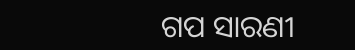ଗପ ସାରଣୀ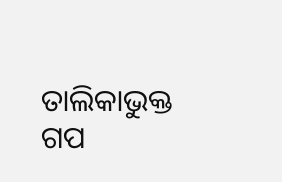ତାଲିକାଭୁକ୍ତ ଗପ